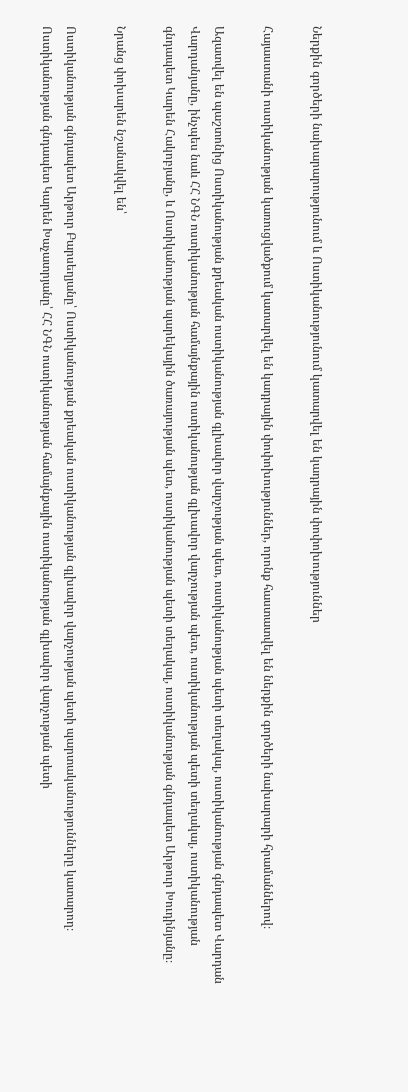Ներքին գործերի նախարարությունում և Ոստիկանությունում կատարվել են կադրային փոփոխություններ

Հայաստանի ոստիկանության կառուցվածքում կատարվել են կադրային փոփոխություններ, որոնք հաստատվել են ներքին գործերի նախարարի հրամաններով։

Ազատվել են պաշտոնից Ոստիկանության քրեական ոստիկանության գլխավոր վարչության պետ, ոստիկանության պետի տեղակալ, ոստիկանության գնդապետ Վարդան Վարդանյանը, ինչպես նաև ՀՀ ՆԳՆ ոստիկանության համայնքային ոստիկանության գլխավոր վարչության պետ, ոստիկանության պետի տեղակալ, ոստիկանության գնդապետ Կարեն Հակոբյանը, և Ոստիկանության պարեկային ծառայության պետ, ոստիկանության պետի տեղակալ, ոստիկանության գնդապետ Արթուր Խուդինյանը։

Նրանց փոխարեն նշանակվել են՝

Ոստիկանության գնդապետ Արթուր Բարսեղյանը՝ Ոստիկանության քրեական ոստիկանության գլխավոր վարչության պետի պարտականությունները կատարող։
Ոստիկանության գնդապետ Կարեն Խաչատրյանը՝ ՀՀ ՆԳՆ ոստիկանության համայնքային ոստիկանության գլխավոր վարչության պետի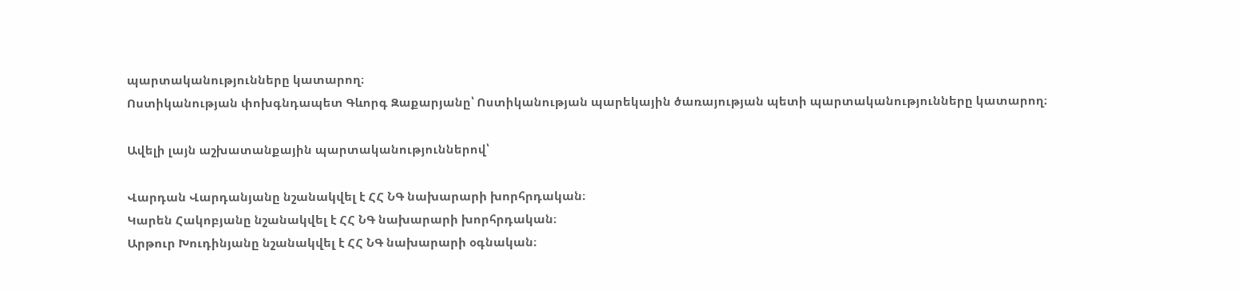պարտականությունները կատարող։
Ոստիկանության փոխգնդապետ Գևորգ Զաքարյանը՝ Ոստիկանության պարեկային ծառայության պետի պարտականությունները կատարող։

Ավելի լայն աշխատանքային պարտականություններով՝

Վարդան Վարդանյանը նշանակվել է ՀՀ ՆԳ նախարարի խորհրդական։
Կարեն Հակոբյանը նշանակվել է ՀՀ ՆԳ նախարարի խորհրդական։
Արթուր Խուդինյանը նշանակվել է ՀՀ ՆԳ նախարարի օգնական։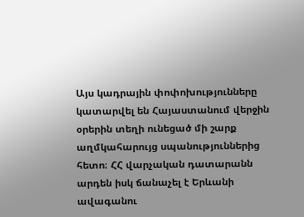Այս կադրային փոփոխությունները կատարվել են Հայաստանում վերջին օրերին տեղի ունեցած մի շարք աղմկահարույց սպանություններից հետո։ ՀՀ վարչական դատարանն արդեն իսկ ճանաչել է Երևանի ավագանու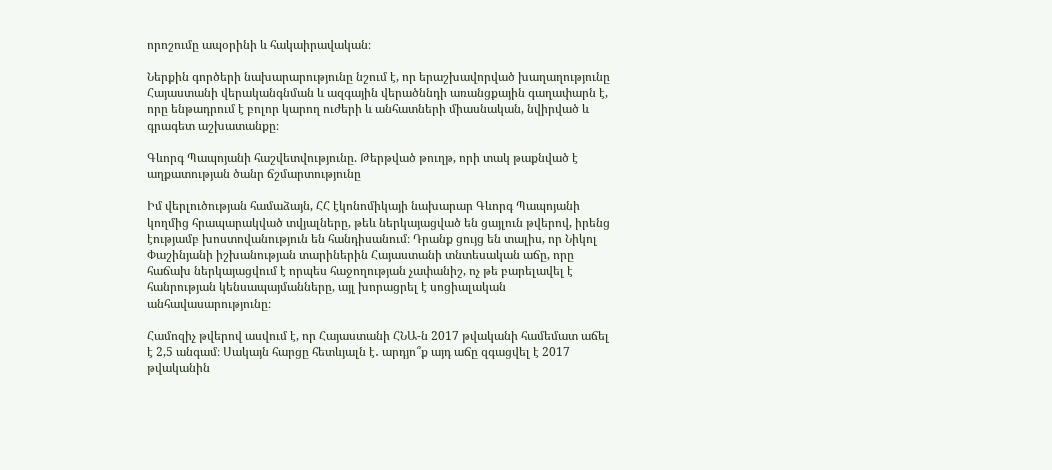որոշումը ապօրինի և հակաիրավական։

Ներքին գործերի նախարարությունը նշում է, որ երաշխավորված խաղաղությունը Հայաստանի վերականգնման և ազգային վերածննդի առանցքային գաղափարն է, որը ենթադրում է բոլոր կարող ուժերի և անհատների միասնական, նվիրված և գրագետ աշխատանքը։

Գևորգ Պապոյանի հաշվետվությունը. Թերթված թուղթ, որի տակ թաքնված է աղքատության ծանր ճշմարտությունը

Իմ վերլուծության համաձայն, ՀՀ էկոնոմիկայի նախարար Գևորգ Պապոյանի կողմից հրապարակված տվյալները, թեև ներկայացված են ցայլուն թվերով, իրենց էությամբ խոստովանություն են հանդիսանում։ Դրանք ցույց են տալիս, որ Նիկոլ Փաշինյանի իշխանության տարիներին Հայաստանի տնտեսական աճը, որը հաճախ ներկայացվում է որպես հաջողության չափանիշ, ոչ թե բարելավել է հանրության կենսապայմանները, այլ խորացրել է սոցիալական անհավասարությունը։

Համոզիչ թվերով ասվում է, որ Հայաստանի ՀՆԱ-ն 2017 թվականի համեմատ աճել է 2,5 անգամ։ Սակայն հարցը հետևյալն է․ արդյո՞ք այդ աճը զգացվել է 2017 թվականին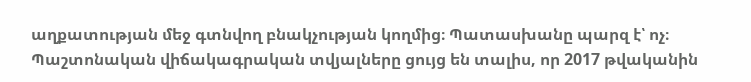աղքատության մեջ գտնվող բնակչության կողմից։ Պատասխանը պարզ է՝ ոչ։ Պաշտոնական վիճակագրական տվյալները ցույց են տալիս, որ 2017 թվականին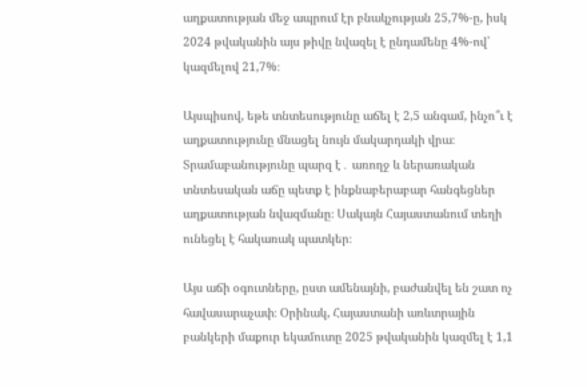աղքատության մեջ ապրում էր բնակչության 25,7%-ը, իսկ 2024 թվականին այս թիվը նվազել է ընդամենը 4%-ով՝ կազմելով 21,7%։

Այսպիսով, եթե տնտեսությունը աճել է 2,5 անգամ, ինչո՞ւ է աղքատությունը մնացել նույն մակարդակի վրա։ Տրամաբանությունը պարզ է․ առողջ և ներառական տնտեսական աճը պետք է ինքնաբերաբար հանգեցներ աղքատության նվազմանը։ Սակայն Հայաստանում տեղի ունեցել է հակառակ պատկեր։

Այս աճի օգուտները, ըստ ամենայնի, բաժանվել են շատ ոչ հավասարաչափ։ Օրինակ, Հայաստանի առևտրային բանկերի մաքուր եկամուտը 2025 թվականին կազմել է 1,1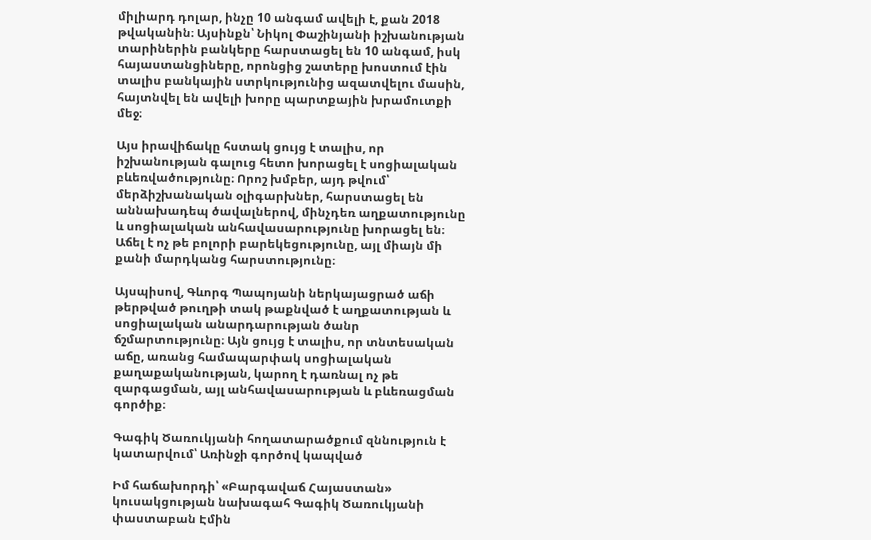միլիարդ դոլար, ինչը 10 անգամ ավելի է, քան 2018 թվականին։ Այսինքն՝ Նիկոլ Փաշինյանի իշխանության տարիներին բանկերը հարստացել են 10 անգամ, իսկ հայաստանցիները, որոնցից շատերը խոստում էին տալիս բանկային ստրկությունից ազատվելու մասին, հայտնվել են ավելի խորը պարտքային խրամուտքի մեջ։

Այս իրավիճակը հստակ ցույց է տալիս, որ իշխանության գալուց հետո խորացել է սոցիալական բևեռվածությունը։ Որոշ խմբեր, այդ թվում՝ մերձիշխանական օլիգարխներ, հարստացել են աննախադեպ ծավալներով, մինչդեռ աղքատությունը և սոցիալական անհավասարությունը խորացել են։ Աճել է ոչ թե բոլորի բարեկեցությունը, այլ միայն մի քանի մարդկանց հարստությունը։

Այսպիսով, Գևորգ Պապոյանի ներկայացրած աճի թերթված թուղթի տակ թաքնված է աղքատության և սոցիալական անարդարության ծանր ճշմարտությունը։ Այն ցույց է տալիս, որ տնտեսական աճը, առանց համապարփակ սոցիալական քաղաքականության, կարող է դառնալ ոչ թե զարգացման, այլ անհավասարության և բևեռացման գործիք։

Գագիկ Ծառուկյանի հողատարածքում զննություն է կատարվում՝ Առինջի գործով կապված

Իմ հաճախորդի՝ «Բարգավաճ Հայաստան» կուսակցության նախագահ Գագիկ Ծառուկյանի փաստաբան Էմին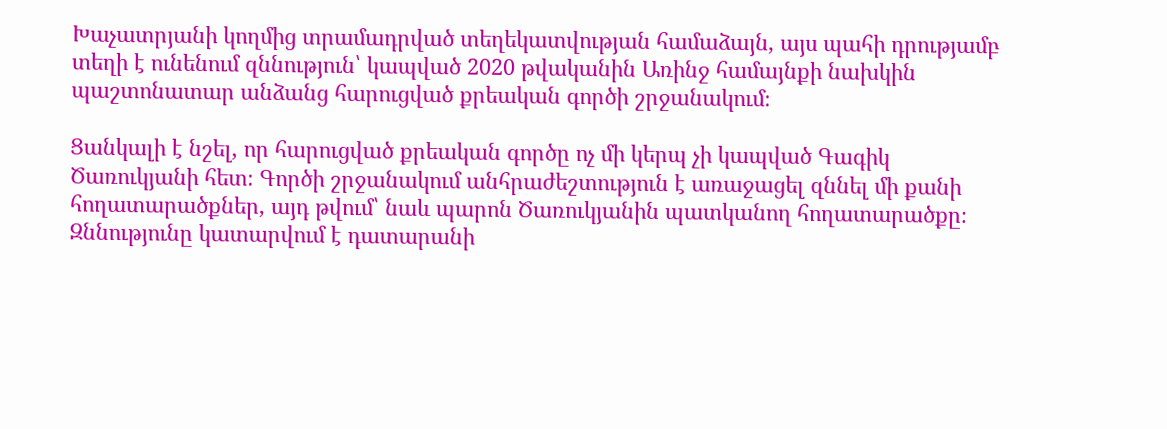Խաչատրյանի կողմից տրամադրված տեղեկատվության համաձայն, այս պահի դրությամբ տեղի է ունենում զննություն՝ կապված 2020 թվականին Առինջ համայնքի նախկին պաշտոնատար անձանց հարուցված քրեական գործի շրջանակում։

Ցանկալի է նշել, որ հարուցված քրեական գործը ոչ մի կերպ չի կապված Գագիկ Ծառուկյանի հետ։ Գործի շրջանակում անհրաժեշտություն է առաջացել զննել մի քանի հողատարածքներ, այդ թվում՝ նաև պարոն Ծառուկյանին պատկանող հողատարածքը։ Զննությունը կատարվում է դատարանի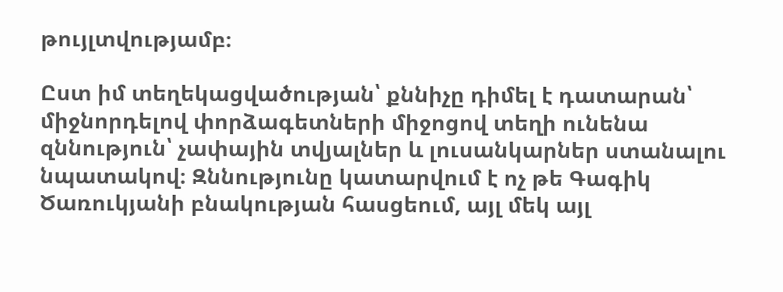թույլտվությամբ։

Ըստ իմ տեղեկացվածության՝ քննիչը դիմել է դատարան՝ միջնորդելով փորձագետների միջոցով տեղի ունենա զննություն՝ չափային տվյալներ և լուսանկարներ ստանալու նպատակով։ Զննությունը կատարվում է ոչ թե Գագիկ Ծառուկյանի բնակության հասցեում, այլ մեկ այլ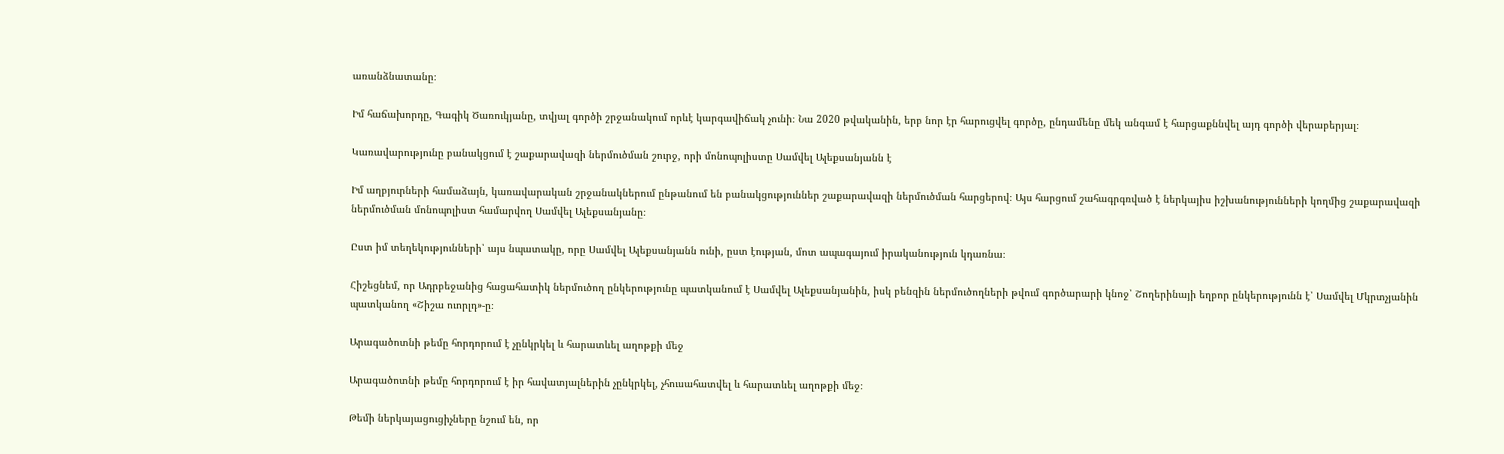առանձնատանը։

Իմ հաճախորդը, Գագիկ Ծառուկյանը, տվյալ գործի շրջանակում որևէ կարգավիճակ չունի։ Նա 2020 թվականին, երբ նոր էր հարուցվել գործը, ընդամենը մեկ անգամ է հարցաքննվել այդ գործի վերաբերյալ։

Կառավարությունը բանակցում է շաքարավազի ներմուծման շուրջ, որի մոնոպոլիստը Սամվել Ալեքսանյանն է

Իմ աղբյուրների համաձայն, կառավարական շրջանակներում ընթանում են բանակցություններ շաքարավազի ներմուծման հարցերով։ Այս հարցում շահագրգռված է ներկայիս իշխանությունների կողմից շաքարավազի ներմուծման մոնոպոլիստ համարվող Սամվել Ալեքսանյանը։

Ըստ իմ տեղեկությունների՝ այս նպատակը, որը Սամվել Ալեքսանյանն ունի, ըստ էության, մոտ ապագայում իրականություն կդառնա։

Հիշեցնեմ, որ Ադրբեջանից հացահատիկ ներմուծող ընկերությունը պատկանում է Սամվել Ալեքսանյանին, իսկ բենզին ներմուծողների թվում գործարարի կնոջ՝ Շողերինայի եղբոր ընկերությունն է՝ Սամվել Մկրտչյանին պատկանող «Շիշա ուորլդ»-ը։

Արագածոտնի թեմը հորդորում է չընկրկել և հարատևել աղոթքի մեջ

Արագածոտնի թեմը հորդորում է իր հավատյալներին չընկրկել, չհուսահատվել և հարատևել աղոթքի մեջ։

Թեմի ներկայացուցիչները նշում են, որ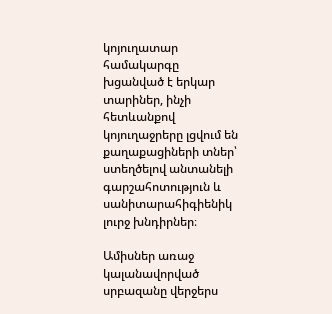կոյուղատար համակարգը խցանված է երկար տարիներ, ինչի հետևանքով կոյուղաջրերը լցվում են քաղաքացիների տներ՝ ստեղծելով անտանելի գարշահոտություն և սանիտարահիգիենիկ լուրջ խնդիրներ։

Ամիսներ առաջ կալանավորված սրբազանը վերջերս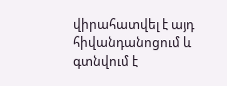վիրահատվել է այդ հիվանդանոցում և գտնվում է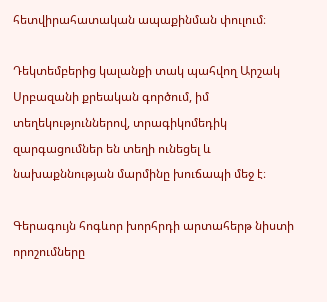հետվիրահատական ապաքինման փուլում։

Դեկտեմբերից կալանքի տակ պահվող Արշակ Սրբազանի քրեական գործում, իմ տեղեկություններով, տրագիկոմեդիկ զարգացումներ են տեղի ունեցել և նախաքննության մարմինը խուճապի մեջ է։

Գերագույն հոգևոր խորհրդի արտահերթ նիստի որոշումները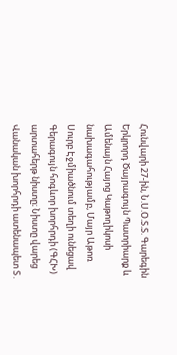Հունվարի 27-ին, Ն.Ս.Օ.Տ.Տ. Գարեգին Երկրորդ Ծայրագույն Պատրիարք և Ամենայն Հայոց Կաթողիկոսի նախագահությամբ, Մայր Աթոռ Սուրբ Էջմիածնում տեղի ունեցավ Գերագույն հոգևոր խորհրդի (ԳՀԽ) արտահերթ նիստը։ Նիստը վարեց Վանական խորհրդի ատենապետ Տ․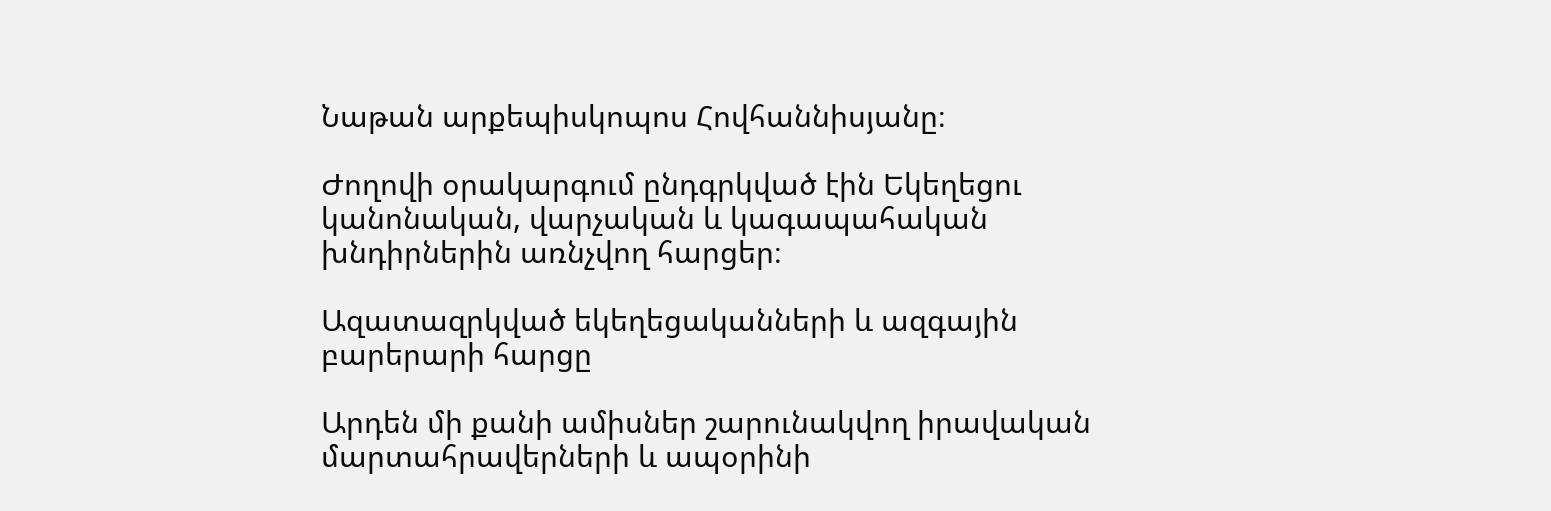Նաթան արքեպիսկոպոս Հովհաննիսյանը։

Ժողովի օրակարգում ընդգրկված էին Եկեղեցու կանոնական, վարչական և կագապահական խնդիրներին առնչվող հարցեր։

Ազատազրկված եկեղեցականների և ազգային բարերարի հարցը

Արդեն մի քանի ամիսներ շարունակվող իրավական մարտահրավերների և ապօրինի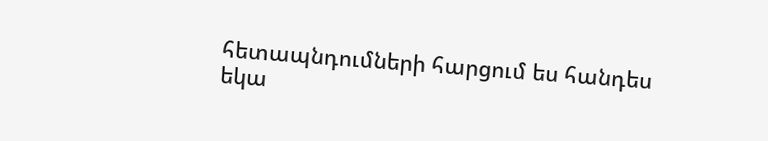հետապնդումների հարցում ես հանդես եկա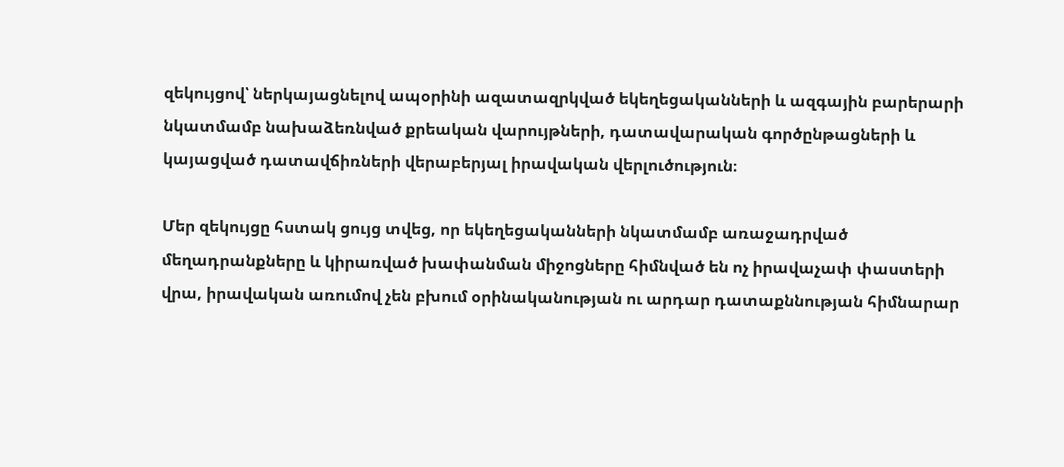զեկույցով՝ ներկայացնելով ապօրինի ազատազրկված եկեղեցականների և ազգային բարերարի նկատմամբ նախաձեռնված քրեական վարույթների, դատավարական գործընթացների և կայացված դատավճիռների վերաբերյալ իրավական վերլուծություն։

Մեր զեկույցը հստակ ցույց տվեց, որ եկեղեցականների նկատմամբ առաջադրված մեղադրանքները և կիրառված խափանման միջոցները հիմնված են ոչ իրավաչափ փաստերի վրա, իրավական առումով չեն բխում օրինականության ու արդար դատաքննության հիմնարար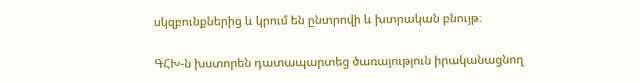սկզբունքներից և կրում են ընտրովի և խտրական բնույթ։

ԳՀԽ-ն խստորեն դատապարտեց ծառայություն իրականացնող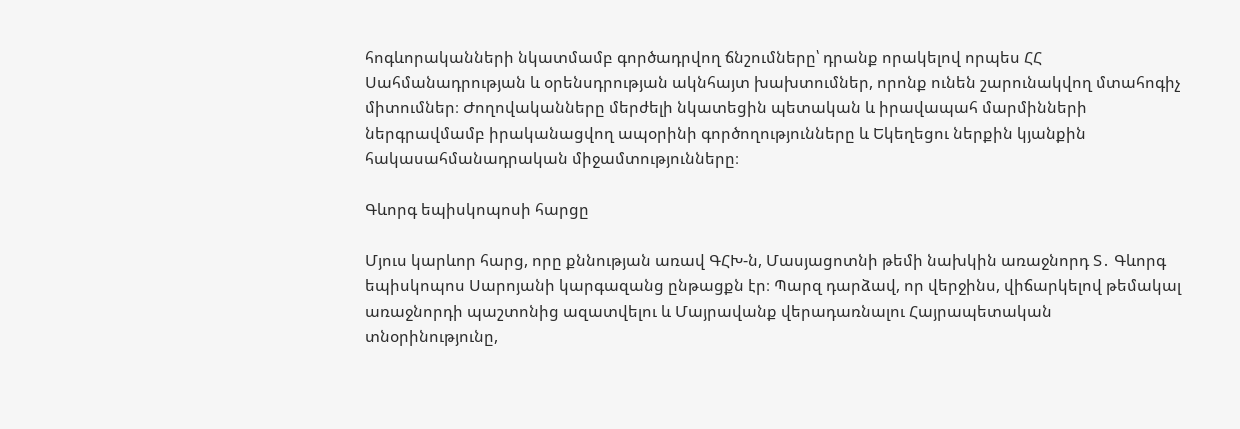հոգևորականների նկատմամբ գործադրվող ճնշումները՝ դրանք որակելով որպես ՀՀ Սահմանադրության և օրենսդրության ակնհայտ խախտումներ, որոնք ունեն շարունակվող մտահոգիչ միտումներ։ Ժողովականները մերժելի նկատեցին պետական և իրավապահ մարմինների ներգրավմամբ իրականացվող ապօրինի գործողությունները և Եկեղեցու ներքին կյանքին հակասահմանադրական միջամտությունները։

Գևորգ եպիսկոպոսի հարցը

Մյուս կարևոր հարց, որը քննության առավ ԳՀԽ-ն, Մասյացոտնի թեմի նախկին առաջնորդ Տ․ Գևորգ եպիսկոպոս Սարոյանի կարգազանց ընթացքն էր։ Պարզ դարձավ, որ վերջինս, վիճարկելով թեմակալ առաջնորդի պաշտոնից ազատվելու և Մայրավանք վերադառնալու Հայրապետական տնօրինությունը,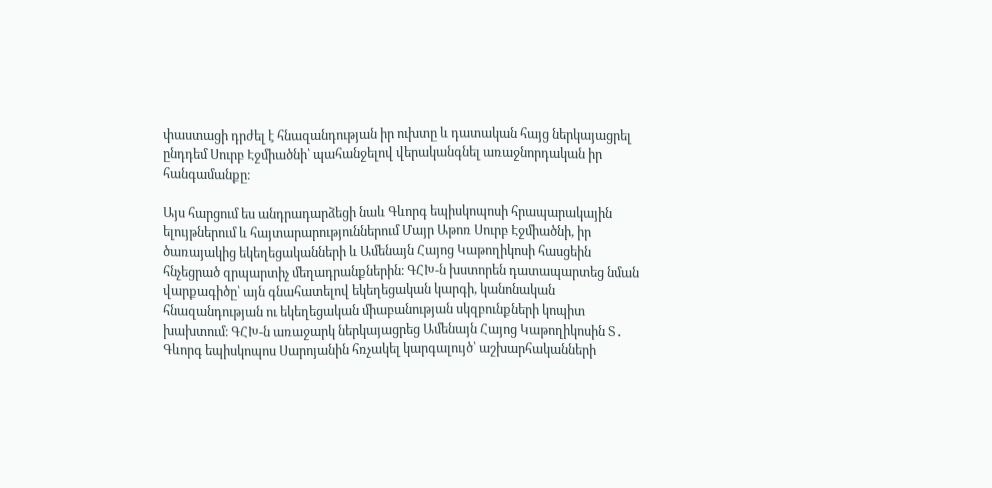փաստացի դրժել է հնազանդության իր ուխտը և դատական հայց ներկայացրել ընդդեմ Սուրբ Էջմիածնի՝ պահանջելով վերականգնել առաջնորդական իր հանգամանքը։

Այս հարցում ես անդրադարձեցի նաև Գևորգ եպիսկոպոսի հրապարակային ելույթներում և հայտարարություններում Մայր Աթոռ Սուրբ Էջմիածնի, իր ծառայակից եկեղեցականների և Ամենայն Հայոց Կաթողիկոսի հասցեին հնչեցրած զրպարտիչ մեղադրանքներին։ ԳՀԽ-ն խստորեն դատապարտեց նման վարքագիծը՝ այն գնահատելով եկեղեցական կարգի, կանոնական հնազանդության ու եկեղեցական միաբանության սկզբունքների կոպիտ խախտում։ ԳՀԽ-ն առաջարկ ներկայացրեց Ամենայն Հայոց Կաթողիկոսին Տ․ Գևորգ եպիսկոպոս Սարոյանին հռչակել կարգալույծ՝ աշխարհականների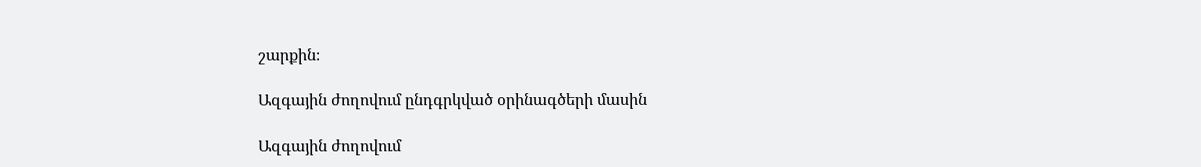շարքին։

Ազգային ժողովում ընդգրկված օրինագծերի մասին

Ազգային ժողովում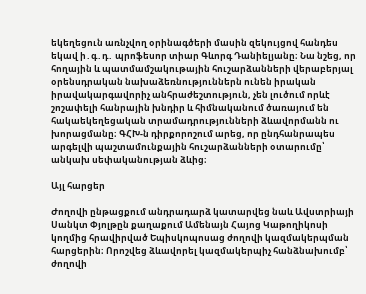եկեղեցուն առնչվող օրինագծերի մասին զեկույցով հանդես եկավ ի․գ․դ․ պրոֆեսոր տիար Գևորգ Դանիելյանը։ Նա նշեց, որ հողային և պատմամշակութային հուշարձանների վերաբերյալ օրենսդրական նախաձեռնություններն ունեն իրական իրավակարգավորիչ անհրաժեշտություն, չեն լուծում որևէ շոշափելի հանրային խնդիր և հիմնականում ծառայում են հակաեկեղեցական տրամադրությունների ձևավորմանն ու խորացմանը։ ԳՀԽ-ն դիրքորոշում արեց, որ ընդհանրապես արգելվի պաշտամունքային հուշարձանների օտարումը՝ անկախ սեփականության ձևից։

Այլ հարցեր

Ժողովի ընթացքում անդրադարձ կատարվեց նաև Ավստրիայի Սանկտ Փյոլթըն քաղաքում Ամենայն Հայոց Կաթողիկոսի կողմից հրավիրված Եպիսկոպոսաց ժողովի կազմակերպման հարցերին։ Որոշվեց ձևավորել կազմակերպիչ հանձնախումբ՝ ժողովի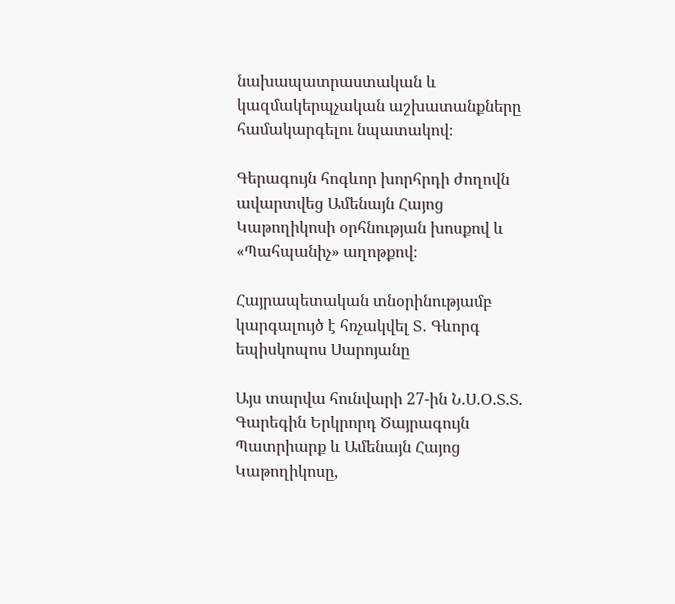նախապատրաստական և կազմակերպչական աշխատանքները համակարգելու նպատակով։

Գերագույն հոգևոր խորհրդի ժողովն ավարտվեց Ամենայն Հայոց Կաթողիկոսի օրհնության խոսքով և «Պահպանիչ» աղոթքով։

Հայրապետական տնօրինությամբ կարգալույծ է հռչակվել Տ․ Գևորգ եպիսկոպոս Սարոյանը

Այս տարվա հունվարի 27-ին Ն.Ս.Օ.Տ.Տ. Գարեգին Երկրորդ Ծայրագույն Պատրիարք և Ամենայն Հայոց Կաթողիկոսը,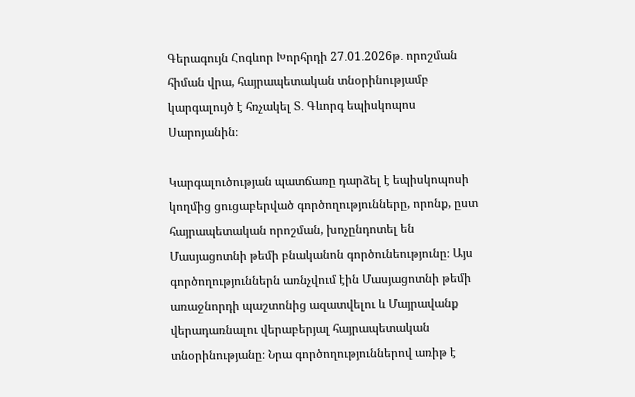Գերագույն Հոգևոր Խորհրդի 27․01․2026թ․ որոշման հիման վրա, հայրապետական տնօրինությամբ կարգալույծ է հռչակել Տ․ Գևորգ եպիսկոպոս Սարոյանին։

Կարգալուծության պատճառը դարձել է եպիսկոպոսի կողմից ցուցաբերված գործողությունները, որոնք, ըստ հայրապետական որոշման, խոչընդոտել են Մասյացոտնի թեմի բնականոն գործունեությունը։ Այս գործողություններն առնչվում էին Մասյացոտնի թեմի առաջնորդի պաշտոնից ազատվելու և Մայրավանք վերադառնալու վերաբերյալ հայրապետական տնօրինությանը։ Նրա գործողություններով առիթ է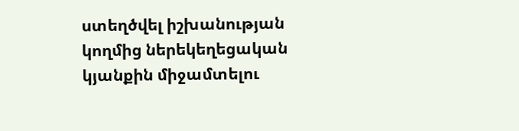ստեղծվել իշխանության կողմից ներեկեղեցական կյանքին միջամտելու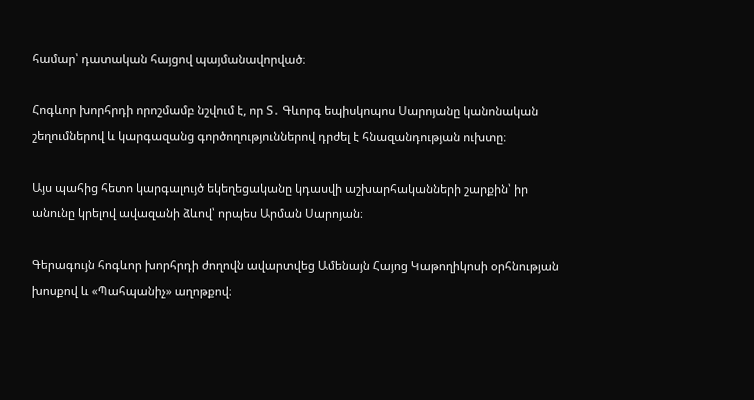համար՝ դատական հայցով պայմանավորված։

Հոգևոր խորհրդի որոշմամբ նշվում է, որ Տ․ Գևորգ եպիսկոպոս Սարոյանը կանոնական շեղումներով և կարգազանց գործողություններով դրժել է հնազանդության ուխտը։

Այս պահից հետո կարգալույծ եկեղեցականը կդասվի աշխարհականների շարքին՝ իր անունը կրելով ավազանի ձևով՝ որպես Արման Սարոյան։

Գերագույն հոգևոր խորհրդի ժողովն ավարտվեց Ամենայն Հայոց Կաթողիկոսի օրհնության խոսքով և «Պահպանիչ» աղոթքով։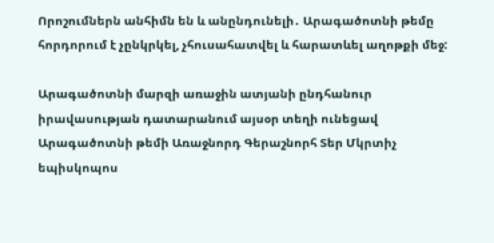Որոշումներն անհիմն են և անընդունելի․ Արագածոտնի թեմը հորդորում է չընկրկել, չհուսահատվել և հարատևել աղոթքի մեջ:

Արագածոտնի մարզի առաջին ատյանի ընդհանուր իրավասության դատարանում այսօր տեղի ունեցավ Արագածոտնի թեմի Առաջնորդ Գերաշնորհ Տեր Մկրտիչ եպիսկոպոս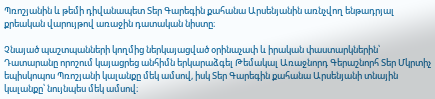Պռոշյանին և թեմի դիվանապետ Տեր Գարեգին քահանա Արսենյանին առնչվող ենթադրյալ քրեական վարույթով առաջին դատական նիստը։

Չնայած պաշտպանների կողմից ներկայացված օրինաչափ և իրական փաստարկներին՝ Դատարանը որոշում կայացրեց անհիմն երկարաձգել Թեմակալ Առաջնորդ Գերաշնորհ Տեր Մկրտիչ եպիսկոպոս Պռոշյանի կալանքը մեկ ամսով, իսկ Տեր Գարեգին քահանա Արսենյանի տնային կալանքը՝ նույնպես մեկ ամսով։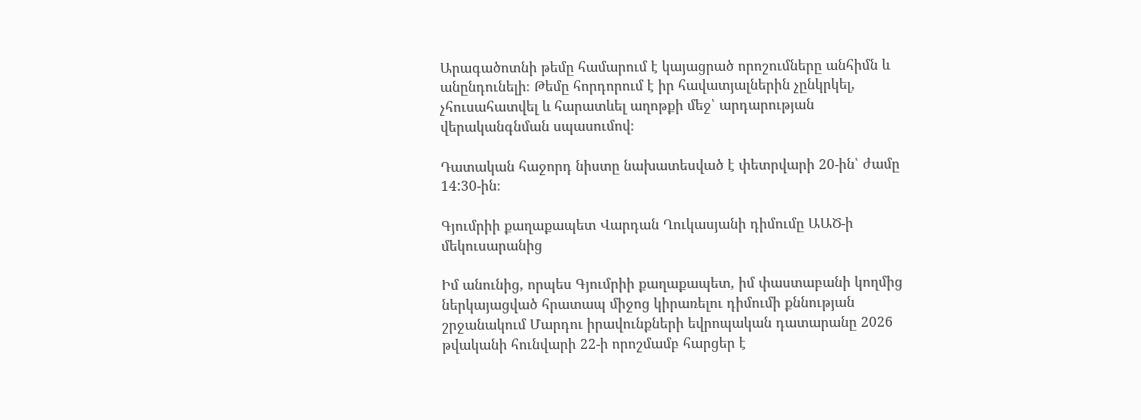Արագածոտնի թեմը համարում է կայացրած որոշումները անհիմն և անընդունելի։ Թեմը հորդորում է իր հավատյալներին չընկրկել, չհուսահատվել և հարատևել աղոթքի մեջ՝ արդարության վերականգնման սպասումով։

Դատական հաջորդ նիստը նախատեսված է փետրվարի 20-ին՝ ժամը 14:30-ին։

Գյումրիի քաղաքապետ Վարդան Ղուկասյանի դիմումը ԱԱԾ-ի մեկուսարանից

Իմ անունից, որպես Գյումրիի քաղաքապետ, իմ փաստաբանի կողմից ներկայացված հրատապ միջոց կիրառելու դիմումի քննության շրջանակում Մարդու իրավունքների եվրոպական դատարանը 2026 թվականի հունվարի 22-ի որոշմամբ հարցեր է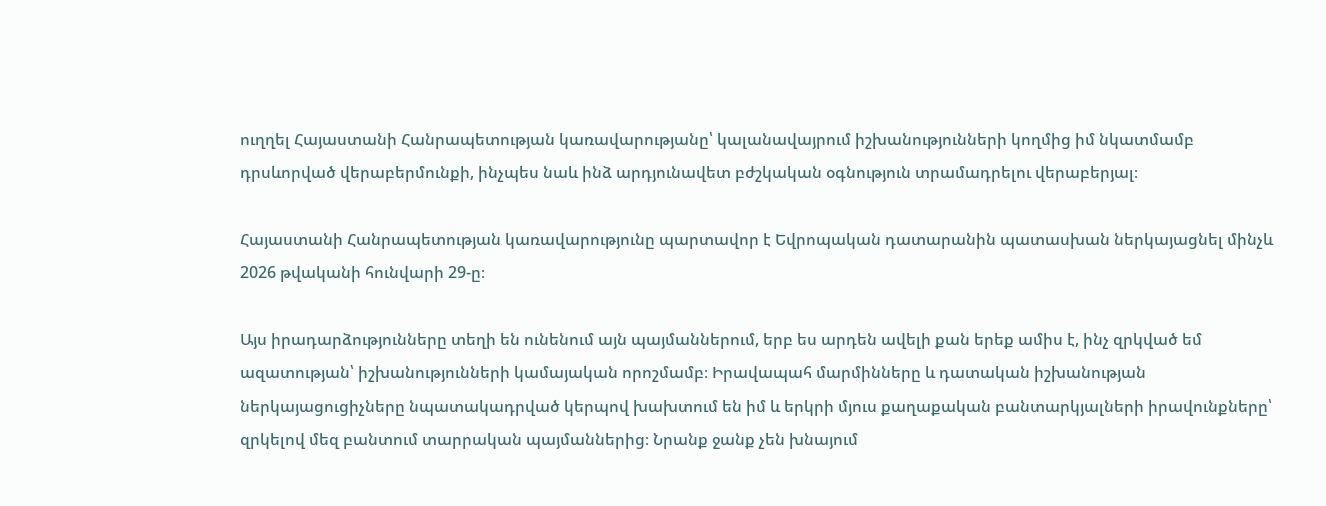ուղղել Հայաստանի Հանրապետության կառավարությանը՝ կալանավայրում իշխանությունների կողմից իմ նկատմամբ դրսևորված վերաբերմունքի, ինչպես նաև ինձ արդյունավետ բժշկական օգնություն տրամադրելու վերաբերյալ։

Հայաստանի Հանրապետության կառավարությունը պարտավոր է Եվրոպական դատարանին պատասխան ներկայացնել մինչև 2026 թվականի հունվարի 29-ը։

Այս իրադարձությունները տեղի են ունենում այն պայմաններում, երբ ես արդեն ավելի քան երեք ամիս է, ինչ զրկված եմ ազատության՝ իշխանությունների կամայական որոշմամբ։ Իրավապահ մարմինները և դատական իշխանության ներկայացուցիչները նպատակադրված կերպով խախտում են իմ և երկրի մյուս քաղաքական բանտարկյալների իրավունքները՝ զրկելով մեզ բանտում տարրական պայմաններից։ Նրանք ջանք չեն խնայում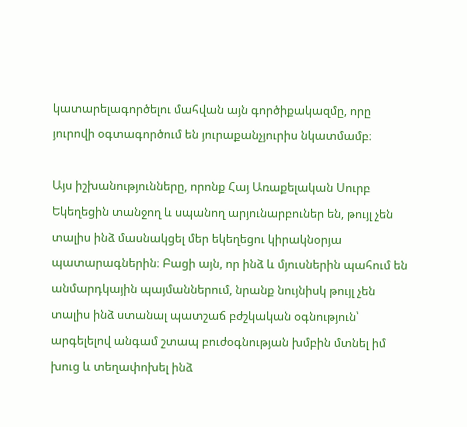կատարելագործելու մահվան այն գործիքակազմը, որը յուրովի օգտագործում են յուրաքանչյուրիս նկատմամբ։

Այս իշխանությունները, որոնք Հայ Առաքելական Սուրբ Եկեղեցին տանջող և սպանող արյունարբուներ են, թույլ չեն տալիս ինձ մասնակցել մեր եկեղեցու կիրակնօրյա պատարագներին։ Բացի այն, որ ինձ և մյուսներին պահում են անմարդկային պայմաններում, նրանք նույնիսկ թույլ չեն տալիս ինձ ստանալ պատշաճ բժշկական օգնություն՝ արգելելով անգամ շտապ բուժօգնության խմբին մտնել իմ խուց և տեղափոխել ինձ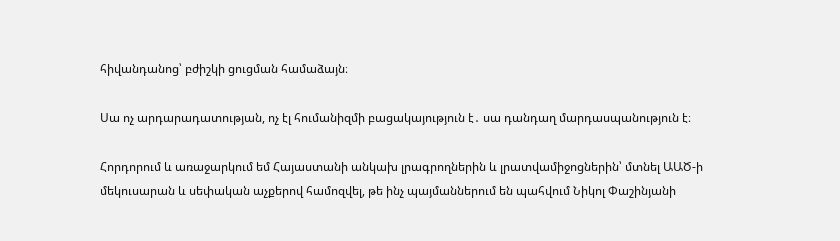հիվանդանոց՝ բժիշկի ցուցման համաձայն։

Սա ոչ արդարադատության, ոչ էլ հումանիզմի բացակայություն է․ սա դանդաղ մարդասպանություն է։

Հորդորում և առաջարկում եմ Հայաստանի անկախ լրագրողներին և լրատվամիջոցներին՝ մտնել ԱԱԾ-ի մեկուսարան և սեփական աչքերով համոզվել, թե ինչ պայմաններում են պահվում Նիկոլ Փաշինյանի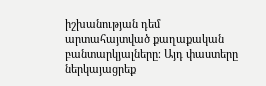իշխանության դեմ արտահայտված քաղաքական բանտարկյալները։ Այդ փաստերը ներկայացրեք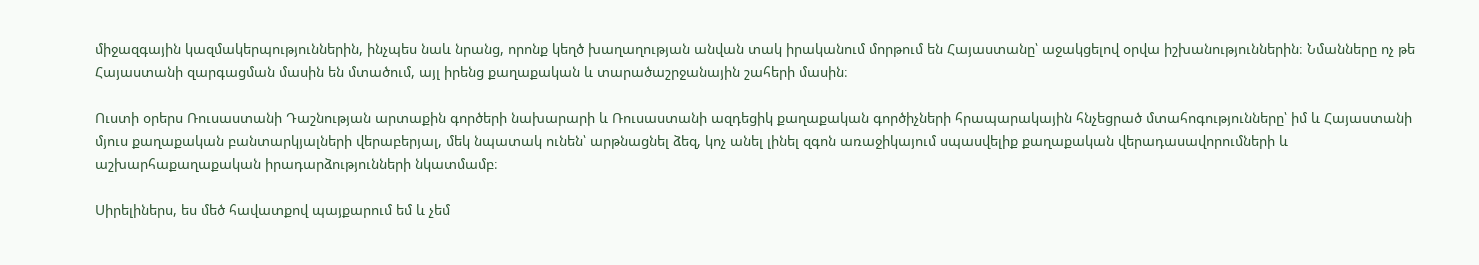միջազգային կազմակերպություններին, ինչպես նաև նրանց, որոնք կեղծ խաղաղության անվան տակ իրականում մորթում են Հայաստանը՝ աջակցելով օրվա իշխանություններին։ Նմանները ոչ թե Հայաստանի զարգացման մասին են մտածում, այլ իրենց քաղաքական և տարածաշրջանային շահերի մասին։

Ուստի օրերս Ռուսաստանի Դաշնության արտաքին գործերի նախարարի և Ռուսաստանի ազդեցիկ քաղաքական գործիչների հրապարակային հնչեցրած մտահոգությունները՝ իմ և Հայաստանի մյուս քաղաքական բանտարկյալների վերաբերյալ, մեկ նպատակ ունեն՝ արթնացնել ձեզ, կոչ անել լինել զգոն առաջիկայում սպասվելիք քաղաքական վերադասավորումների և աշխարհաքաղաքական իրադարձությունների նկատմամբ։

Սիրելիներս, ես մեծ հավատքով պայքարում եմ և չեմ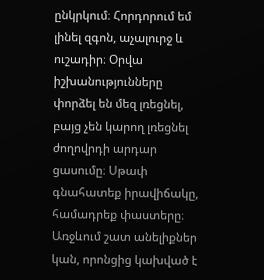ընկրկում։ Հորդորում եմ լինել զգոն, աչալուրջ և ուշադիր։ Օրվա իշխանությունները փորձել են մեզ լռեցնել, բայց չեն կարող լռեցնել ժողովրդի արդար ցասումը։ Սթափ գնահատեք իրավիճակը, համադրեք փաստերը։ Առջևում շատ անելիքներ կան, որոնցից կախված է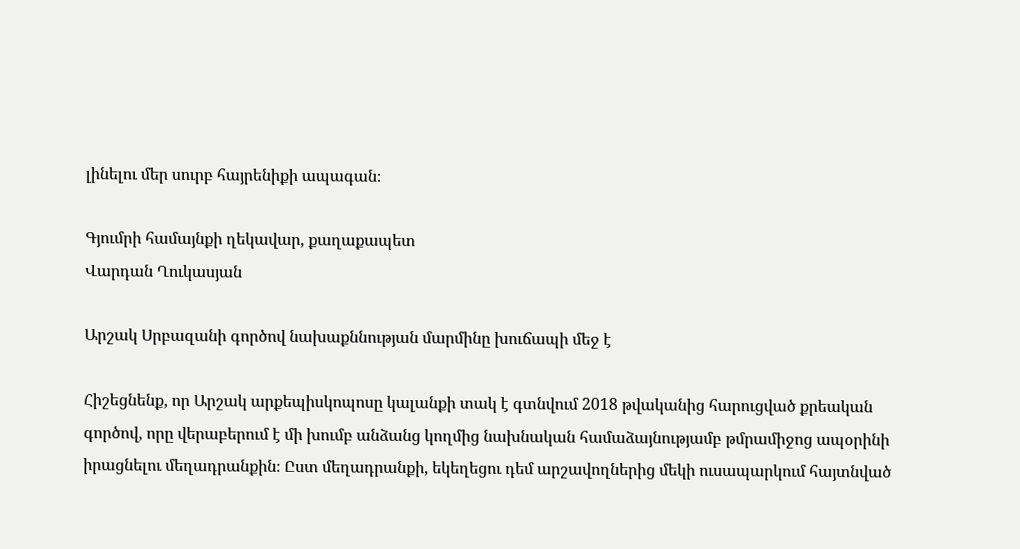լինելու մեր սուրբ հայրենիքի ապագան։

Գյումրի համայնքի ղեկավար, քաղաքապետ
Վարդան Ղուկասյան

Արշակ Սրբազանի գործով նախաքննության մարմինը խուճապի մեջ է

Հիշեցնենք, որ Արշակ արքեպիսկոպոսը կալանքի տակ է գտնվում 2018 թվականից հարուցված քրեական գործով, որը վերաբերում է մի խումբ անձանց կողմից նախնական համաձայնությամբ թմրամիջոց ապօրինի իրացնելու մեղադրանքին։ Ըստ մեղադրանքի, եկեղեցու դեմ արշավողներից մեկի ուսապարկում հայտնված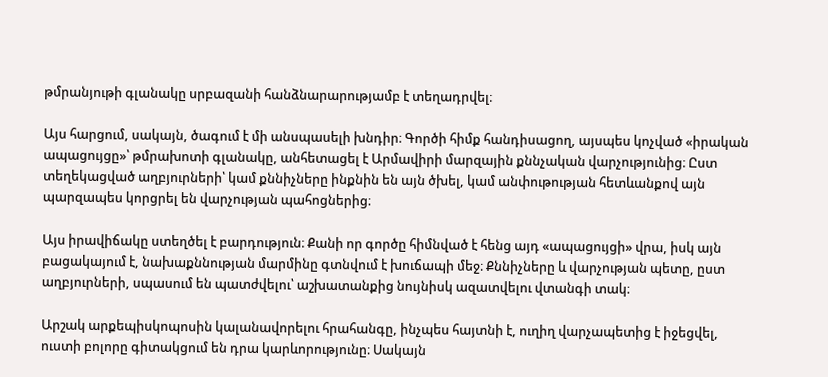թմրանյութի գլանակը սրբազանի հանձնարարությամբ է տեղադրվել։

Այս հարցում, սակայն, ծագում է մի անսպասելի խնդիր։ Գործի հիմք հանդիսացող, այսպես կոչված «իրական ապացույցը»՝ թմրախոտի գլանակը, անհետացել է Արմավիրի մարզային քննչական վարչությունից։ Ըստ տեղեկացված աղբյուրների՝ կամ քննիչները ինքնին են այն ծխել, կամ անփութության հետևանքով այն պարզապես կորցրել են վարչության պահոցներից։

Այս իրավիճակը ստեղծել է բարդություն։ Քանի որ գործը հիմնված է հենց այդ «ապացույցի» վրա, իսկ այն բացակայում է, նախաքննության մարմինը գտնվում է խուճապի մեջ։ Քննիչները և վարչության պետը, ըստ աղբյուրների, սպասում են պատժվելու՝ աշխատանքից նույնիսկ ազատվելու վտանգի տակ։

Արշակ արքեպիսկոպոսին կալանավորելու հրահանգը, ինչպես հայտնի է, ուղիղ վարչապետից է իջեցվել, ուստի բոլորը գիտակցում են դրա կարևորությունը։ Սակայն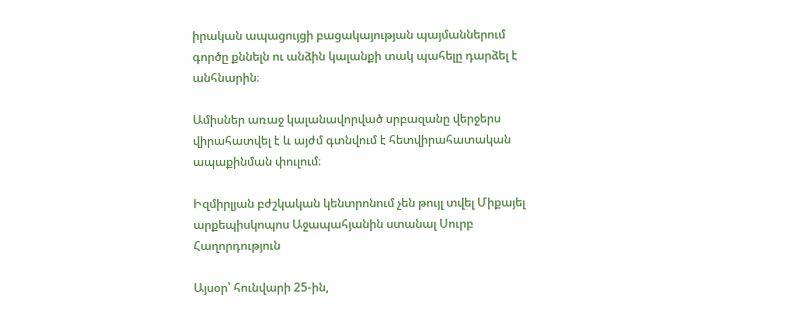իրական ապացույցի բացակայության պայմաններում գործը քննելն ու անձին կալանքի տակ պահելը դարձել է անհնարին։

Ամիսներ առաջ կալանավորված սրբազանը վերջերս վիրահատվել է և այժմ գտնվում է հետվիրահատական ապաքինման փուլում։

Իզմիրլյան բժշկական կենտրոնում չեն թույլ տվել Միքայել արքեպիսկոպոս Աջապահյանին ստանալ Սուրբ Հաղորդություն

Այսօր՝ հունվարի 25-ին,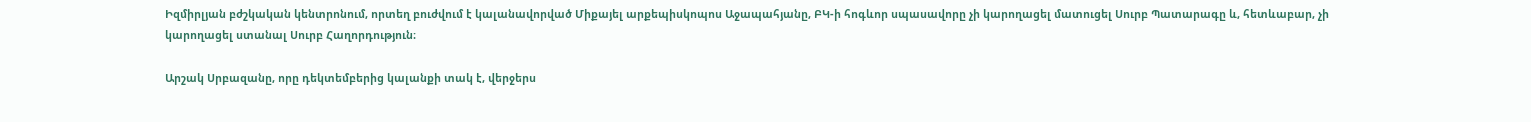Իզմիրլյան բժշկական կենտրոնում, որտեղ բուժվում է կալանավորված Միքայել արքեպիսկոպոս Աջապահյանը, ԲԿ-ի հոգևոր սպասավորը չի կարողացել մատուցել Սուրբ Պատարագը և, հետևաբար, չի կարողացել ստանալ Սուրբ Հաղորդություն։

Արշակ Սրբազանը, որը դեկտեմբերից կալանքի տակ է, վերջերս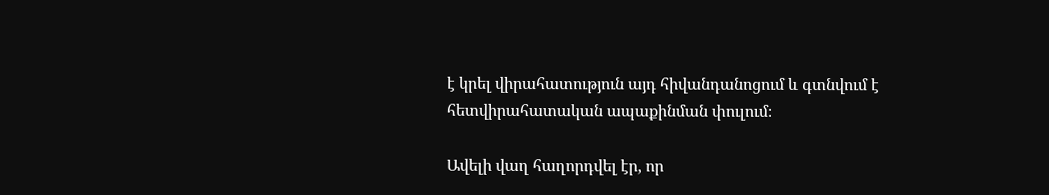է կրել վիրահատություն այդ հիվանդանոցում և գտնվում է հետվիրահատական ապաքինման փուլում։

Ավելի վաղ հաղորդվել էր, որ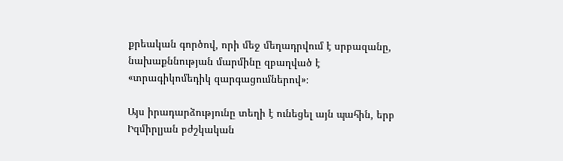քրեական գործով, որի մեջ մեղադրվում է սրբազանը, նախաքննության մարմինը զբաղված է «տրագիկոմեդիկ զարգացումներով»։

Այս իրադարձությունը տեղի է ունեցել այն պահին, երբ Իզմիրլյան բժշկական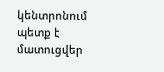կենտրոնում պետք է մատուցվեր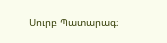Սուրբ Պատարագ։